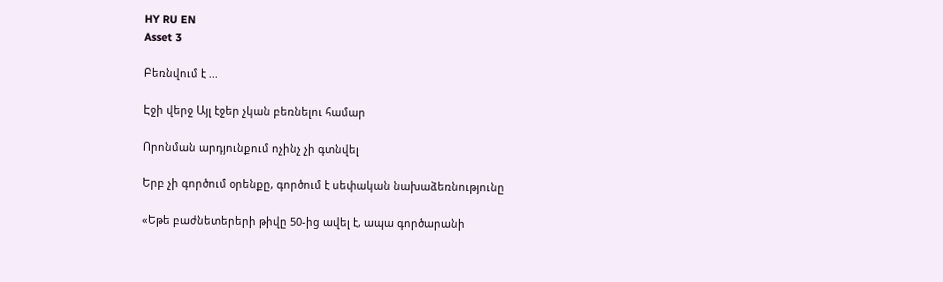HY RU EN
Asset 3

Բեռնվում է ...

Էջի վերջ Այլ էջեր չկան բեռնելու համար

Որոնման արդյունքում ոչինչ չի գտնվել

Երբ չի գործում օրենքը, գործում է սեփական նախաձեռնությունը

«Եթե բաժնետերերի թիվը 50-ից ավել է, ապա գործարանի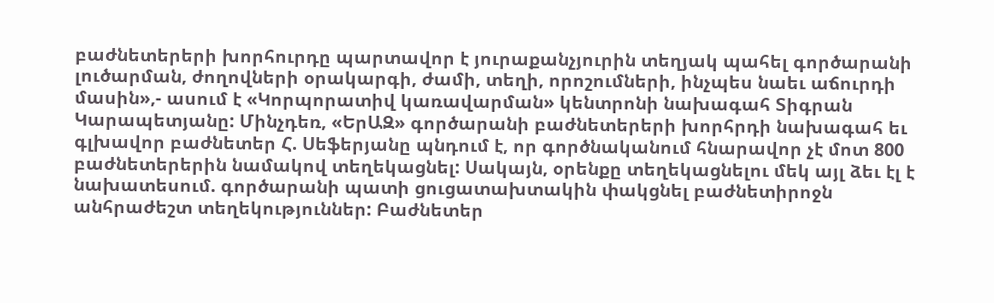բաժնետերերի խորհուրդը պարտավոր է յուրաքանչյուրին տեղյակ պահել գործարանի լուծարման, ժողովների օրակարգի, ժամի, տեղի, որոշումների, ինչպես նաեւ աճուրդի մասին»,- ասում է «Կորպորատիվ կառավարման» կենտրոնի նախագահ Տիգրան Կարապետյանը: Մինչդեռ, «ԵրԱԶ» գործարանի բաժնետերերի խորհրդի նախագահ եւ գլխավոր բաժնետեր Հ. Սեֆերյանը պնդում է, որ գործնականում հնարավոր չէ մոտ 800 բաժնետերերին նամակով տեղեկացնել: Սակայն, օրենքը տեղեկացնելու մեկ այլ ձեւ էլ է նախատեսում. գործարանի պատի ցուցատախտակին փակցնել բաժնետիրոջն անհրաժեշտ տեղեկություններ: Բաժնետեր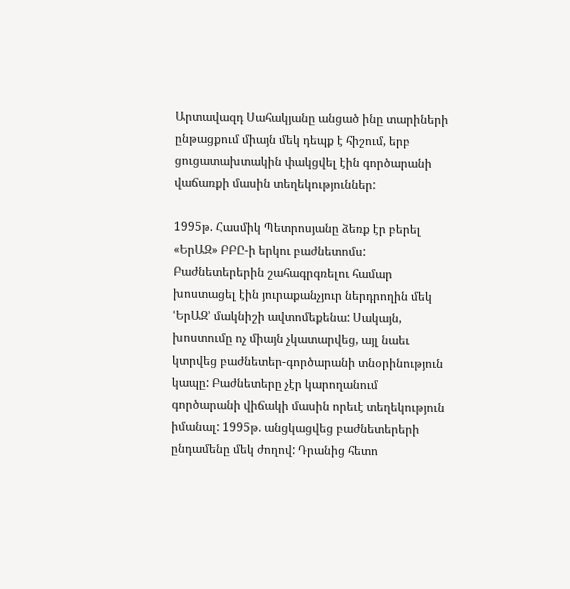Արտավազդ Սահակյանը անցած ինը տարիների ընթացքում միայն մեկ դեպք է հիշում, երբ ցուցատախտակին փակցվել էին գործարանի վաճառքի մասին տեղեկություններ:

1995թ. Հասմիկ Պետրոսյանը ձեռք էր բերել «ԵրԱԶ» ԲԲԸ-ի երկու բաժնետոմս: Բաժնետերերին շահագրգռելու համար խոստացել էին յուրաքանչյուր ներդրողին մեկ ՙԵրԱԶ՚ մակնիշի ավտոմեքենա: Սակայն, խոստումը ոչ միայն չկատարվեց, այլ նաեւ կտրվեց բաժնետեր-գործարանի տնօրինություն կապը: Բաժնետերը չէր կարողանում գործարանի վիճակի մասին որեւէ տեղեկություն իմանալ: 1995թ. անցկացվեց բաժնետերերի ընդամենը մեկ ժողով: Դրանից հետո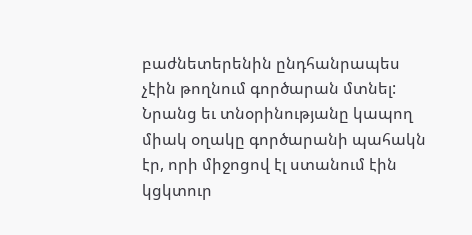բաժնետերենին ընդհանրապես չէին թողնում գործարան մտնել: Նրանց եւ տնօրինությանը կապող միակ օղակը գործարանի պահակն էր, որի միջոցով էլ ստանում էին կցկտուր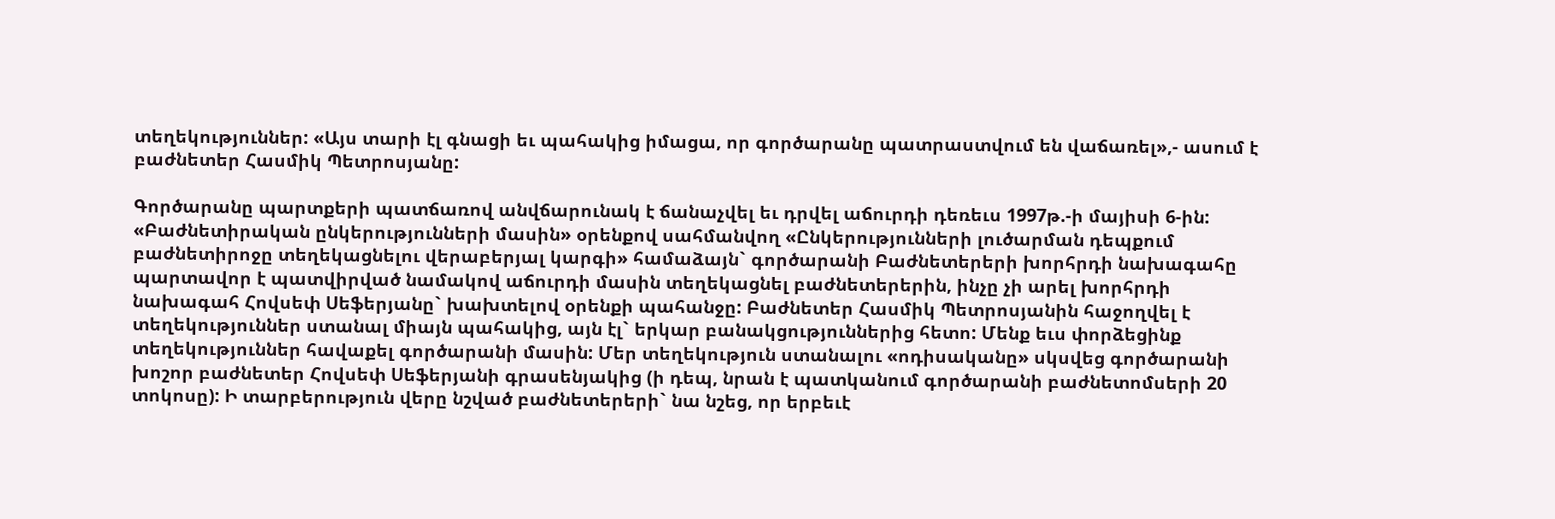տեղեկություններ: «Այս տարի էլ գնացի եւ պահակից իմացա, որ գործարանը պատրաստվում են վաճառել»,- ասում է բաժնետեր Հասմիկ Պետրոսյանը:

Գործարանը պարտքերի պատճառով անվճարունակ է ճանաչվել եւ դրվել աճուրդի դեռեւս 1997թ.-ի մայիսի 6-ին: «Բաժնետիրական ընկերությունների մասին» օրենքով սահմանվող «Ընկերությունների լուծարման դեպքում բաժնետիրոջը տեղեկացնելու վերաբերյալ կարգի» համաձայն` գործարանի Բաժնետերերի խորհրդի նախագահը պարտավոր է պատվիրված նամակով աճուրդի մասին տեղեկացնել բաժնետերերին, ինչը չի արել խորհրդի նախագահ Հովսեփ Սեֆերյանը` խախտելով օրենքի պահանջը: Բաժնետեր Հասմիկ Պետրոսյանին հաջողվել է տեղեկություններ ստանալ միայն պահակից, այն էլ` երկար բանակցություններից հետո: Մենք եւս փորձեցինք տեղեկություններ հավաքել գործարանի մասին: Մեր տեղեկություն ստանալու «ոդիսականը» սկսվեց գործարանի խոշոր բաժնետեր Հովսեփ Սեֆերյանի գրասենյակից (ի դեպ, նրան է պատկանում գործարանի բաժնետոմսերի 20 տոկոսը): Ի տարբերություն վերը նշված բաժնետերերի` նա նշեց, որ երբեւէ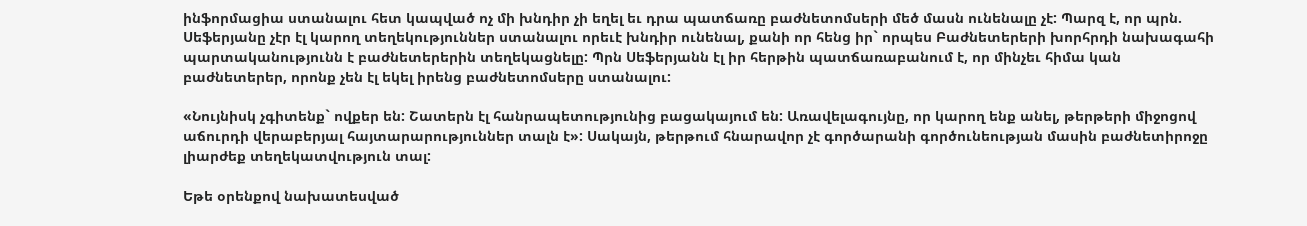ինֆորմացիա ստանալու հետ կապված ոչ մի խնդիր չի եղել եւ դրա պատճառը բաժնետոմսերի մեծ մասն ունենալը չէ: Պարզ է, որ պրն. Սեֆերյանը չէր էլ կարող տեղեկություններ ստանալու որեւէ խնդիր ունենալ, քանի որ հենց իր` որպես Բաժնետերերի խորհրդի նախագահի պարտականությունն է բաժնետերերին տեղեկացնելը: Պրն Սեֆերյանն էլ իր հերթին պատճառաբանում է, որ մինչեւ հիմա կան բաժնետերեր, որոնք չեն էլ եկել իրենց բաժնետոմսերը ստանալու:

«Նույնիսկ չգիտենք` ովքեր են: Շատերն էլ հանրապետությունից բացակայում են: Առավելագույնը, որ կարող ենք անել, թերթերի միջոցով աճուրդի վերաբերյալ հայտարարություններ տալն է»: Սակայն, թերթում հնարավոր չէ գործարանի գործունեության մասին բաժնետիրոջը լիարժեք տեղեկատվություն տալ:

Եթե օրենքով նախատեսված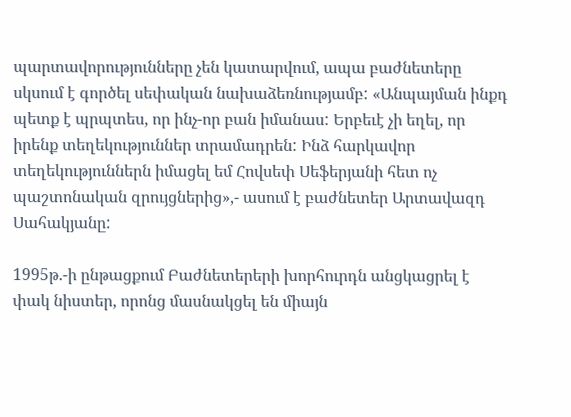պարտավորությունները չեն կատարվում, ապա բաժնետերը սկսում է գործել սեփական նախաձեռնությամբ: «Անպայման ինքդ պետք է պրպտես, որ ինչ-որ բան իմանաս: Երբեւէ չի եղել, որ իրենք տեղեկություններ տրամադրեն: Ինձ հարկավոր տեղեկություններն իմացել եմ Հովսեփ Սեֆերյանի հետ ոչ պաշտոնական զրույցներից»,- ասում է բաժնետեր Արտավազդ Սահակյանը:

1995թ.-ի ընթացքում Բաժնետերերի խորհուրդն անցկացրել է փակ նիստեր, որոնց մասնակցել են միայն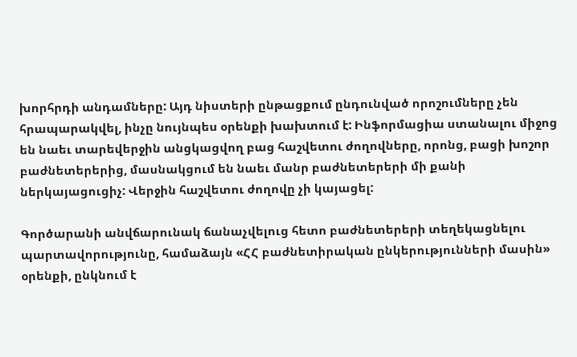խորհրդի անդամները: Այդ նիստերի ընթացքում ընդունված որոշումները չեն հրապարակվել, ինչը նույնպես օրենքի խախտում է: Ինֆորմացիա ստանալու միջոց են նաեւ տարեվերջին անցկացվող բաց հաշվետու ժողովները, որոնց, բացի խոշոր բաժնետերերից, մասնակցում են նաեւ մանր բաժնետերերի մի քանի ներկայացուցիչ: Վերջին հաշվետու ժողովը չի կայացել:

Գործարանի անվճարունակ ճանաչվելուց հետո բաժնետերերի տեղեկացնելու պարտավորությունը, համաձայն «ՀՀ բաժնետիրական ընկերությունների մասին» օրենքի, ընկնում է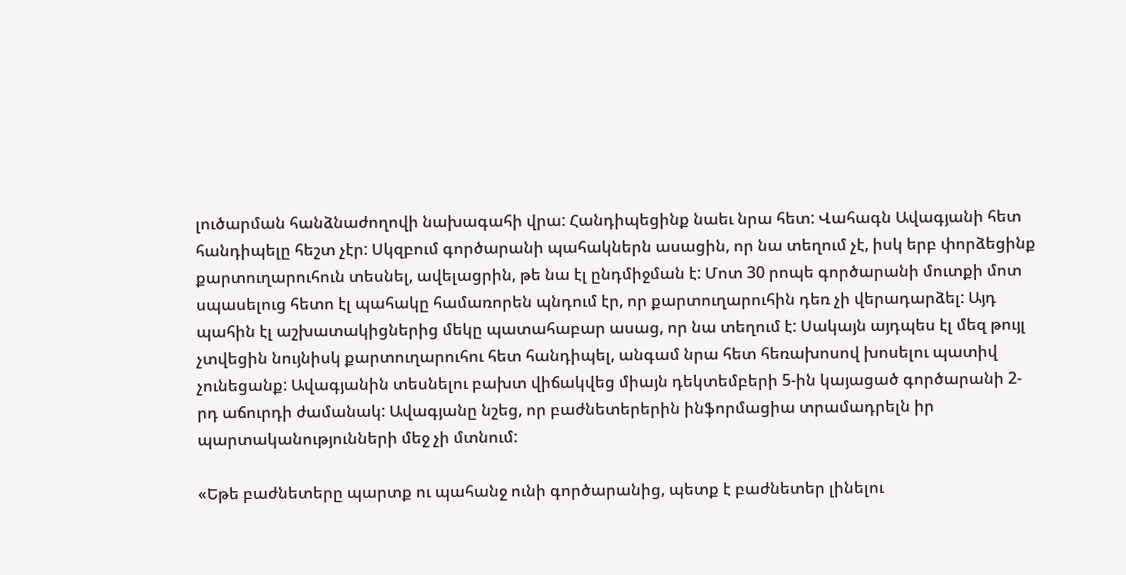լուծարման հանձնաժողովի նախագահի վրա: Հանդիպեցինք նաեւ նրա հետ: Վահագն Ավագյանի հետ հանդիպելը հեշտ չէր: Սկզբում գործարանի պահակներն ասացին, որ նա տեղում չէ, իսկ երբ փորձեցինք քարտուղարուհուն տեսնել, ավելացրին, թե նա էլ ընդմիջման է: Մոտ 30 րոպե գործարանի մուտքի մոտ սպասելուց հետո էլ պահակը համառորեն պնդում էր, որ քարտուղարուհին դեռ չի վերադարձել: Այդ պահին էլ աշխատակիցներից մեկը պատահաբար ասաց, որ նա տեղում է: Սակայն այդպես էլ մեզ թույլ չտվեցին նույնիսկ քարտուղարուհու հետ հանդիպել, անգամ նրա հետ հեռախոսով խոսելու պատիվ չունեցանք: Ավագյանին տեսնելու բախտ վիճակվեց միայն դեկտեմբերի 5-ին կայացած գործարանի 2-րդ աճուրդի ժամանակ: Ավագյանը նշեց, որ բաժնետերերին ինֆորմացիա տրամադրելն իր պարտականությունների մեջ չի մտնում:

«Եթե բաժնետերը պարտք ու պահանջ ունի գործարանից, պետք է բաժնետեր լինելու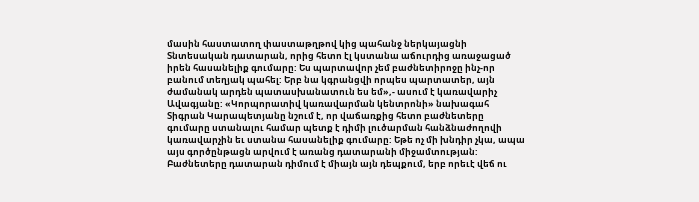մասին հաստատող փաստաթղթով կից պահանջ ներկայացնի Տնտեսական դատարան, որից հետո էլ կստանա աճուրդից առաջացած իրեն հասանելիք գումարը: Ես պարտավոր չեմ բաժնետիրոջը ինչ-որ բանում տեղյակ պահել: Երբ նա կգրանցվի որպես պարտատեր, այն ժամանակ արդեն պատասխանատուն ես եմ»,- ասում է կառավարիչ Ավագյանը: «Կորպորատիվ կառավարման կենտրոնի» նախագահ Տիգրան Կարապետյանը նշում է, որ վաճառքից հետո բաժնետերը գումարը ստանալու համար պետք է դիմի լուծարման հանձնաժողովի կառավարչին եւ ստանա հասանելիք գումարը: Եթե ոչ մի խնդիր չկա, ապա այս գործընթացն արվում է առանց դատարանի միջամտության: Բաժնետերը դատարան դիմում է միայն այն դեպքում, երբ որեւէ վեճ ու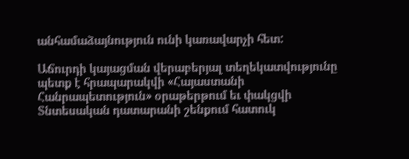անհամաձայնություն ունի կառավարչի հետ:

Աճուրդի կայացման վերաբերյալ տեղեկատվությունը պետք է հրապարակվի «Հայաստանի Հանրապետություն» օրաթերթում եւ փակցվի Տնտեսական դատարանի շենքում հատուկ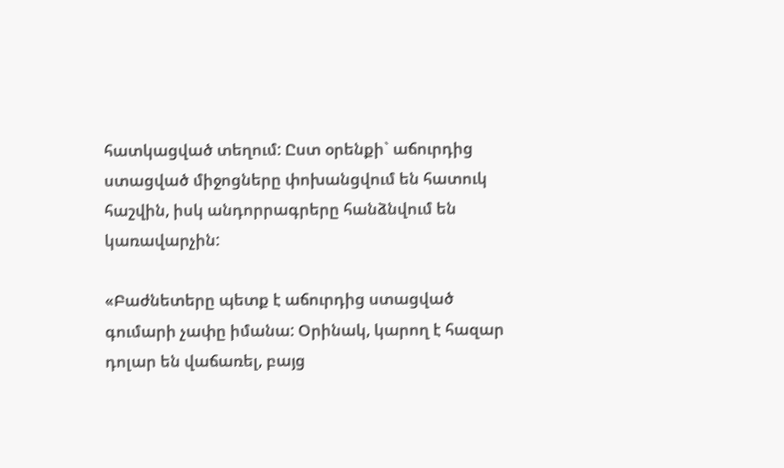հատկացված տեղում: Ըստ օրենքի` աճուրդից ստացված միջոցները փոխանցվում են հատուկ հաշվին, իսկ անդորրագրերը հանձնվում են կառավարչին:

«Բաժնետերը պետք է աճուրդից ստացված գումարի չափը իմանա: Օրինակ, կարող է հազար դոլար են վաճառել, բայց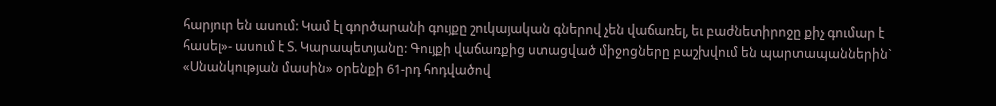հարյուր են ասում: Կամ էլ գործարանի գույքը շուկայական գներով չեն վաճառել, եւ բաժնետիրոջը քիչ գումար է հասել»- ասում է Տ. Կարապետյանը: Գույքի վաճառքից ստացված միջոցները բաշխվում են պարտապաններին` «Սնանկության մասին» օրենքի 61-րդ հոդվածով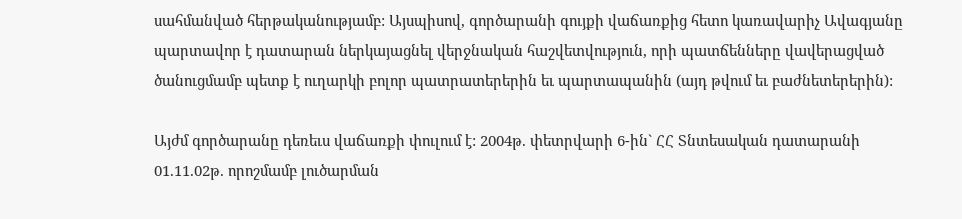սահմանված հերթականությամբ: Այսպիսով, գործարանի գույքի վաճառքից հետո կառավարիչ Ավագյանը պարտավոր է դատարան ներկայացնել վերջնական հաշվետվություն, որի պատճենները վավերացված ծանուցմամբ պետք է ուղարկի բոլոր պատրատերերին եւ պարտապանին (այդ թվում եւ բաժնետերերին):

Այժմ գործարանը դեռեւս վաճառքի փուլում է: 2004թ. փետրվարի 6-ին` ՀՀ Տնտեսական դատարանի 01.11.02թ. որոշմամբ լուծարման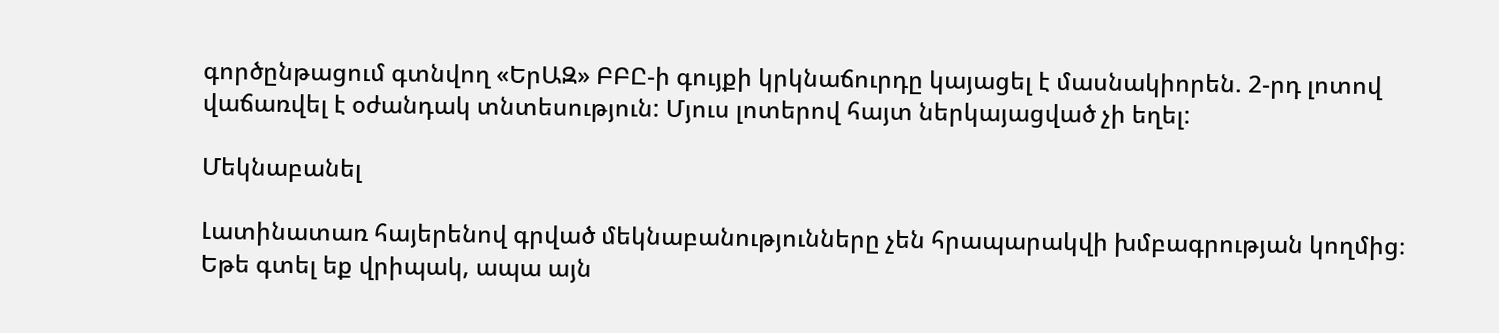գործընթացում գտնվող «ԵրԱԶ» ԲԲԸ-ի գույքի կրկնաճուրդը կայացել է մասնակիորեն. 2-րդ լոտով վաճառվել է օժանդակ տնտեսություն: Մյուս լոտերով հայտ ներկայացված չի եղել:

Մեկնաբանել

Լատինատառ հայերենով գրված մեկնաբանությունները չեն հրապարակվի խմբագրության կողմից։
Եթե գտել եք վրիպակ, ապա այն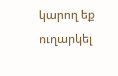կարող եք ուղարկել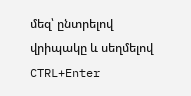մեզ՝ ընտրելով վրիպակը և սեղմելով CTRL+Enter